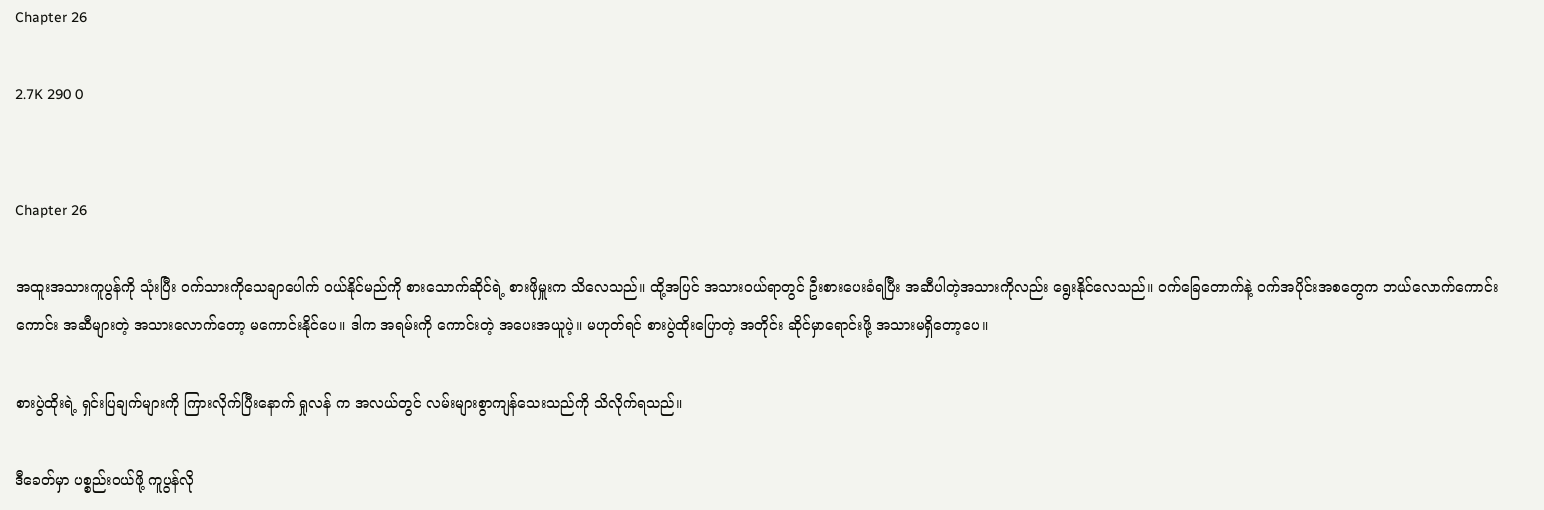Chapter 26

2.7K 290 0


Chapter 26

အထူးအသားကူပွန်ကို သုံးပြီး ဝက်သားကိုသေချာပေါက် ဝယ်နိုင်မည်ကို စားသောက်ဆိုင်ရဲ့ စားဖိုမှူးက သိလေသည်။ ထို့အပြင် အသားဝယ်ရာတွင် ဦးစားပေးခံရပြီး အဆီပါတဲ့အသားကိုလည်း ရွေးနိုင်လေသည်။ ဝက်ခြေတောက်နဲ့ ဝက်အပိုင်းအစတွေက ဘယ်လောက်ကောင်းကောင်း အဆီများတဲ့ အသားလောက်တော့ မကောင်းနိုင်ပေ။ ဒါက အရမ်းကို ကောင်းတဲ့ အပေးအယူပဲ့။ မဟုတ်ရင် စားပွဲထိုးပြောတဲ့ အတိုင်း ဆိုင်မှာရောင်းဖို့ အသားမရှိတော့ပေ။

စားပွဲထိုးရဲ့ ရှင်းပြချက်များကို ကြားလိုက်ပြီးနောက် ရှုလန် က အလယ်တွင် လမ်းများစွာကျန်သေးသည်ကို သိလိုက်ရသည်။

ဒီခေတ်မှာ ပစ္စည်းဝယ်ဖို့ ကူပွန်လို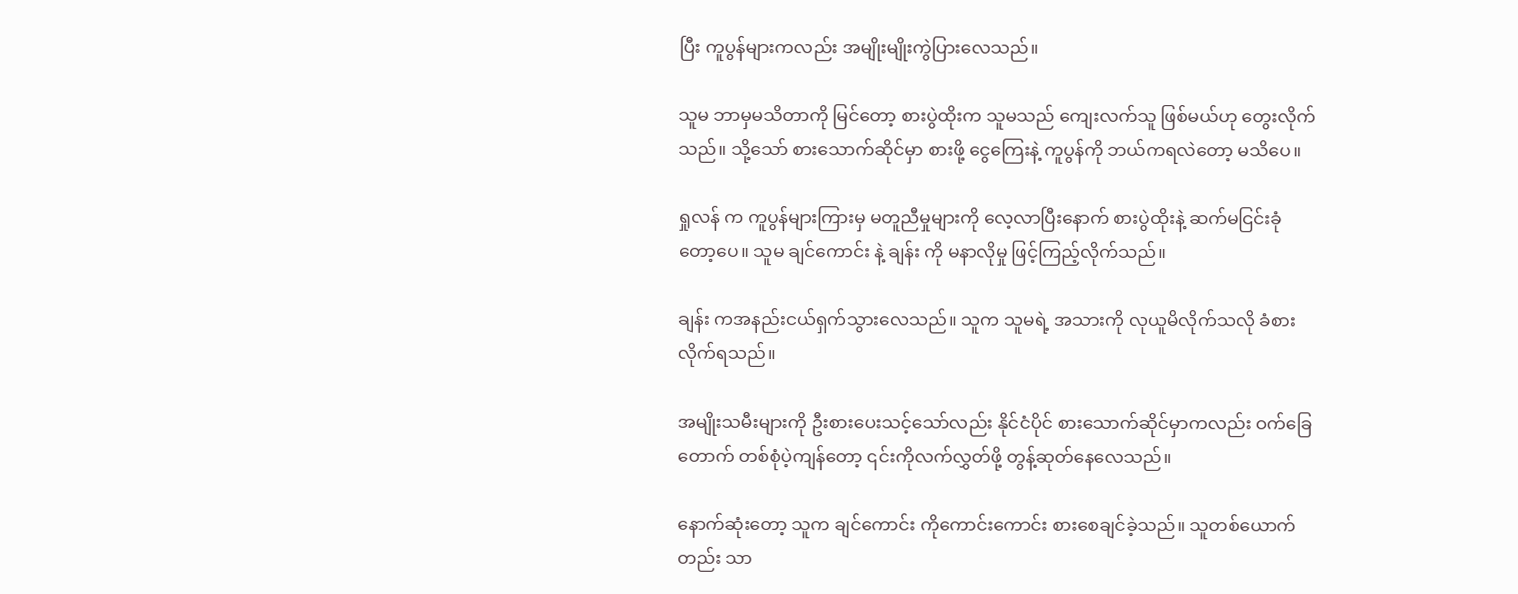ပြီး ကူပွန်များကလည်း အမျိုးမျိုးကွဲပြားလေသည်။

သူမ ဘာမှမသိတာကို မြင်တော့ စားပွဲထိုးက သူမသည် ကျေးလက်သူ ဖြစ်မယ်ဟု တွေးလိုက်သည်။ သို့သော် စားသောက်ဆိုင်မှာ စားဖို့ ငွေကြေးနဲ့ ကူပွန်ကို ဘယ်ကရလဲတော့ မသိပေ။

ရှုလန် က ကူပွန်များကြားမှ မတူညီမှုများကို လေ့လာပြီးနောက် စားပွဲထိုးနဲ့ ဆက်မငြင်းခုံတော့ပေ။ သူမ ချင်ကောင်း နဲ့ ချန်း ကို မနာလိုမှု ဖြင့်ကြည့်လိုက်သည်။

ချန်း ကအနည်းငယ်ရှက်သွားလေသည်။ သူက သူမရဲ့ အသားကို လုယူမိလိုက်သလို ခံစားလိုက်ရသည်။

အမျိုးသမီးများကို ဦးစားပေးသင့်သော်လည်း နိုင်ငံပိုင် စားသောက်ဆိုင်မှာကလည်း ဝက်ခြေတောက် တစ်စုံပဲ့ကျန်တော့ ၎င်းကိုလက်လွှတ်ဖို့ တွန့်ဆုတ်နေလေသည်။

နောက်ဆုံးတော့ သူက ချင်ကောင်း ကိုကောင်းကောင်း စားစေချင်ခဲ့သည်။ သူတစ်ယောက်တည်း သာ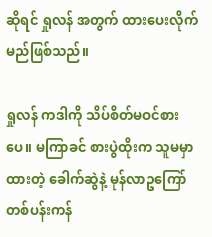ဆိုရင် ရှုလန် အတွက် ထားပေးလိုက်မည်ဖြစ်သည်။

ရှုလန် ကဒါကို သိပ်စိတ်မဝင်စားပေ။ မကြာခင် စားပွဲထိုးက သူမမှာထားတဲ့ ခေါက်ဆွဲနဲ့ မုန်လာဥကြော် တစ်ပန်းကန်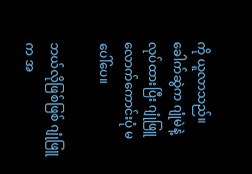ကို ယူလာသည်။ ခေါက်ဆွဲက ဂျုံမဲနဲ့ လုပ်ထားပြီး ဂျုံဖြူလောက်‌ကောင်းပုံ မပေါ်ပေ။

ဘယ်လိုဖြစ်ဖြစ် ဂျုံဖြူက အ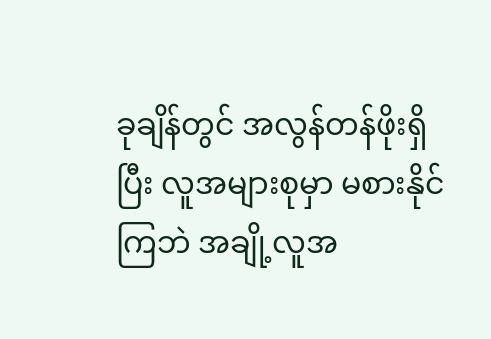ခုချိန်တွင် အလွန်တန်ဖိုးရှိပြီး လူအများစုမှာ မစားနိုင်ကြဘဲ အချို့လူအ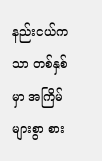နည်းငယ်ကသာ တစ်နှစ်မှာ အကြိမ်များစွာ စား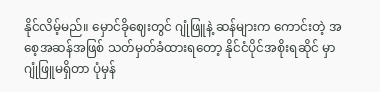နိုင်လိမ့်မည်။ မှောင်ခိုဈေးတွင် ဂျုံဖြူနဲ့ ဆန်များက ကောင်းတဲ့ အစေ့အဆန်အဖြစ် သတ်မှတ်ခံထားရတော့ နိုင်ငံပိုင်အစိုးရဆိုင် မှာ ဂျုံဖြူမရှိတာ ပုံမှန်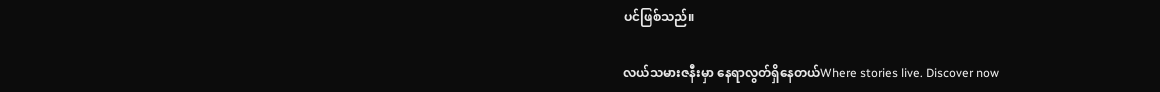ပင်ဖြစ်သည်။

လယ်သမားဇနီးမှာ နေရာလွတ်ရှိနေတယ်Where stories live. Discover now